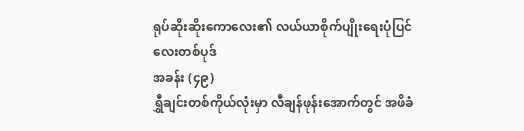ရုပ်ဆိုးဆိုးကောလေး၏ လယ်ယာစိုက်ပျိုးရေးပုံပြင်လေးတစ်ပုဒ်
အခန်း (၄၉)
ရွှီချင်းတစ်ကိုယ်လုံးမှာ လီချန်ဖုန်းအောက်တွင် အဖိခံ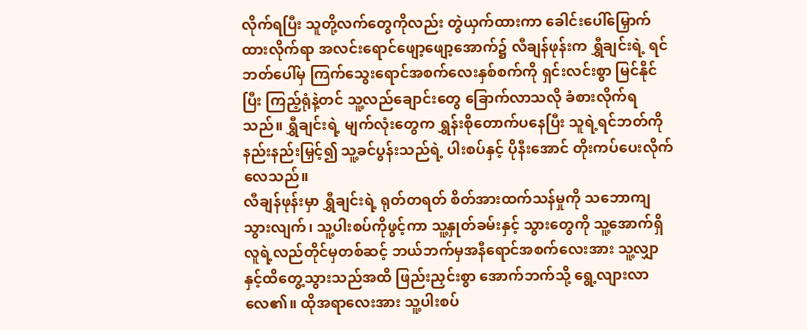လိုက်ရပြီး သူတို့လက်တွေကိုလည်း တွဲယှက်ထားကာ ခေါင်းပေါ်မြှောက်ထားလိုက်ရာ အလင်းရောင်ဖျော့ဖျော့အောက်၌ လီချန်ဖုန်းက ရွှီချင်းရဲ့ ရင်ဘတ်ပေါ်မှ ကြက်သွေးရောင်အစက်လေးနှစ်စက်ကို ရှင်းလင်းစွာ မြင်နိုင်ပြီး ကြည့်ရုံနဲ့တင် သူ့လည်ချောင်းတွေ ခြောက်လာသလို ခံစားလိုက်ရသည်။ ရွှီချင်းရဲ့ မျက်လုံးတွေက ရွှန်းစိုတောက်ပနေပြီး သူရဲ့ရင်ဘတ်ကို နည်းနည်းမြှင့်၍ သူ့ခင်ပွန်းသည်ရဲ့ ပါးစပ်နှင့် ပိုနီးအောင် တိုးကပ်ပေးလိုက်လေသည်။
လီချန်ဖုန်းမှာ ရွှီချင်းရဲ့ ရုတ်တရတ် စိတ်အားထက်သန်မှုကို သဘောကျသွားလျက်၊ သူ့ပါးစပ်ကိုဖွင့်ကာ သူ့နှုတ်ခမ်းနှင့် သွားတွေကို သူ့အောက်ရှိ လူရဲ့လည်တိုင်မှတစ်ဆင့် ဘယ်ဘက်မှအနီရောင်အစက်လေးအား သူ့လျှာနှင့်ထိတွေ့သွားသည်အထိ ဖြည်းညှင်းစွာ အောက်ဘက်သို့ ရွေ့လျားလာလေ၏။ ထိုအရာလေးအား သူ့ပါးစပ်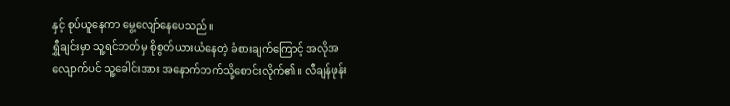နှင့် စုပ်ယူနေကာ မွေ့လျော်နေပေသည်။
ရွှီချင်းမှာ သူ့ရင်ဘတ်မှ စိုစွတ်ယားယံနေတဲ့ ခံစားချက်ကြောင့် အလိုအလျောက်ပင် သူ့ခေါင်းအား အနောက်ဘက်သို့စောင်းလိုက်၏။ လီချန်ဖုန်း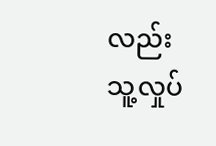လည်း သူ့လှုပ်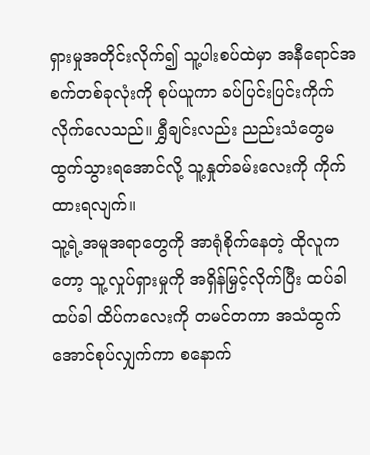ရှားမှုအတိုင်းလိုက်၍ သူ့ပါးစပ်ထဲမှာ အနီရောင်အစက်တစ်ခုလုံးကို စုပ်ယူကာ ခပ်ပြင်းပြင်းကိုက်လိုက်လေသည်။ ရွှီချင်းလည်း ညည်းသံတွေမထွက်သွားရအောင်လို့ သူ့နှုတ်ခမ်းလေးကို ကိုက်ထားရလျက်။
သူ့ရဲ့အမူအရာတွေကို အာရုံစိုက်နေတဲ့ ထိုလူကတော့ သူ့လှုပ်ရှားမှုကို အရှိန်မြှင့်လိုက်ပြီး ထပ်ခါထပ်ခါ ထိပ်ကလေးကို တမင်တကာ အသံထွက်အောင်စုပ်လျှက်ကာ စနောက်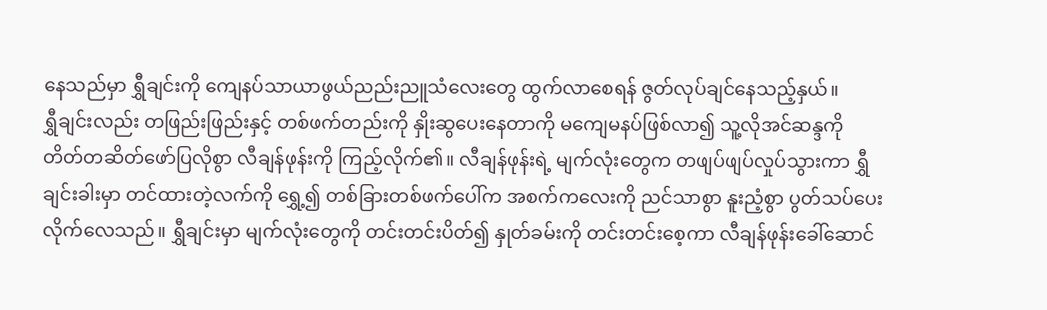နေသည်မှာ ရွှီချင်းကို ကျေနပ်သာယာဖွယ်ညည်းညူသံလေးတွေ ထွက်လာစေရန် ဇွတ်လုပ်ချင်နေသည့်နှယ်။
ရွှီချင်းလည်း တဖြည်းဖြည်းနှင့် တစ်ဖက်တည်းကို နှိုးဆွပေးနေတာကို မကျေမနပ်ဖြစ်လာ၍ သူ့လိုအင်ဆန္ဒကို တိတ်တဆိတ်ဖော်ပြလိုစွာ လီချန်ဖုန်းကို ကြည့်လိုက်၏။ လီချန်ဖုန်းရဲ့ မျက်လုံးတွေက တဖျပ်ဖျပ်လှုပ်သွားကာ ရွှီချင်းခါးမှာ တင်ထားတဲ့လက်ကို ရွှေ့၍ တစ်ခြားတစ်ဖက်ပေါ်က အစက်ကလေးကို ညင်သာစွာ နူးညံ့စွာ ပွတ်သပ်ပေးလိုက်လေသည်။ ရွှီချင်းမှာ မျက်လုံးတွေကို တင်းတင်းပိတ်၍ နှုတ်ခမ်းကို တင်းတင်းစေ့ကာ လီချန်ဖုန်းခေါ်ဆောင်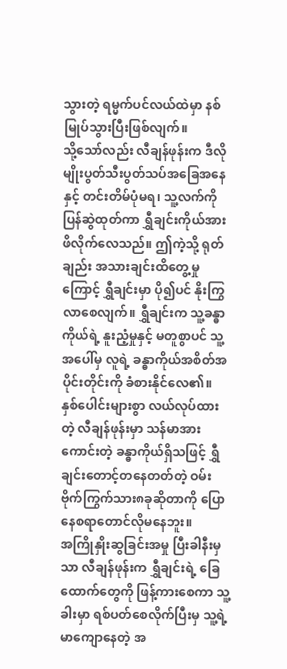သွားတဲ့ ရမ္မက်ပင်လယ်ထဲမှာ နစ်မြုပ်သွားပြီးဖြစ်လျက်။
သို့သော်လည်း လီချန်ဖုန်းက ဒီလိုမျိုးပွတ်သီးပွတ်သပ်အခြေအနေနှင့် တင်းတိမ်ပုံမရ၊ သူ့လက်ကို ပြန်ဆွဲထုတ်ကာ ရွှီချင်းကိုယ်အားဖိလိုက်လေသည်။ ဤကဲ့သို့ ရုတ်ချည်း အသားချင်းထိတွေ့မှုကြောင့် ရွှီချင်းမှာ ပို၍ပင် နိုးကြွလာစေလျက်။ ရွှီချင်းက သူ့ခန္ဓာကိုယ်ရဲ့ နူးညံ့မှုနှင့် မတူစွာပင် သူ့အပေါ်မှ လူရဲ့ ခန္ဓာကိုယ်အစိတ်အပိုင်းတိုင်းကို ခံစားနိုင်လေ၏။ နှစ်ပေါင်းများစွာ လယ်လုပ်ထားတဲ့ လီချန်ဖုန်းမှာ သန်မာအားကောင်းတဲ့ ခန္ဓာကိုယ်ရှိသဖြင့် ရွှီချင်းတောင့်တနေတတ်တဲ့ ဝမ်းဗိုက်ကြွက်သား၈ခုဆိုတာကို ပြောနေစရာတောင်လိုမနေဘူး။
အကြိုနှိုးဆွခြင်းအမှု ပြီးခါနီးမှသာ လီချန်ဖုန်းက ရွှီချင်းရဲ့ ခြေထောက်တွေကို ဖြန့်ကားစေကာ သူ့ခါးမှာ ရစ်ပတ်စေလိုက်ပြီးမှ သူ့ရဲ့မာကျောနေတဲ့ အ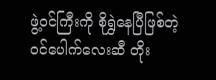ဖွဲ့ဝင်ကြီးကို စိုရွှဲနေပြီဖြစ်တဲ့ ဝင်ပေါက်လေးဆီ တိုး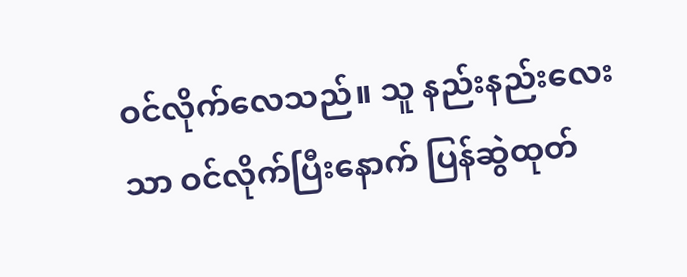ဝင်လိုက်လေသည်။ သူ နည်းနည်းလေးသာ ဝင်လိုက်ပြီးနောက် ပြန်ဆွဲထုတ်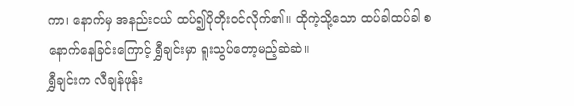ကာ၊ နောက်မှ အနည်းငယ် ထပ်၍ပိုတိုးဝင်လိုက်၏။ ထိုကဲ့သို့သော ထပ်ခါထပ်ခါ စနောက်နေခြင်းကြောင့် ရွှီချင်းမှာ ရူးသွပ်တော့မည့်ဆဲဆဲ။
ရွှီချင်းက လီချန်ဖုန်း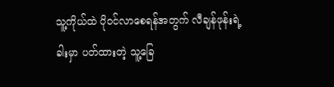သူ့ကိုယ်ထဲ ပိုဝင်လာစေရန်အတွက် လီချန်ဖုန်းရဲ့ ခါးမှာ ပတ်ထားတဲ့ သူ့ခြေ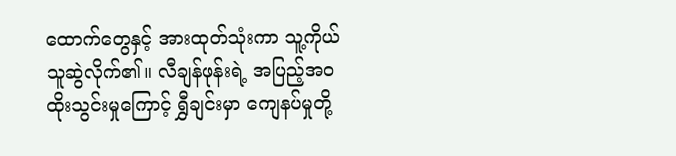ထောက်တွေနှင့် အားထုတ်သုံးကာ သူ့ကိုယ်သူဆွဲလိုက်၏။ လီချန်ဖုန်းရဲ့ အပြည့်အဝထိုးသွင်းမှုကြောင့် ရွှီချင်းမှာ ကျေနပ်မှုတို့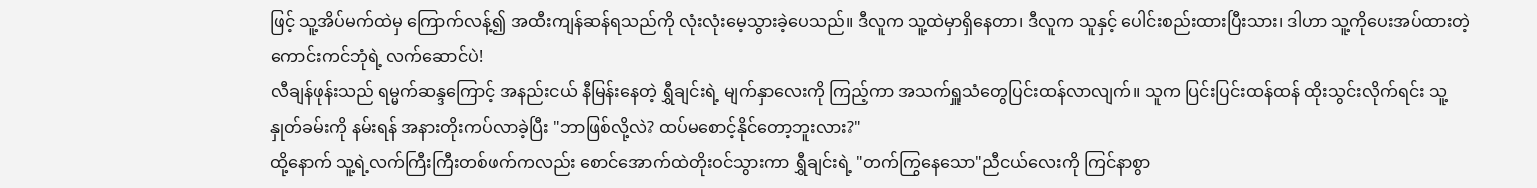ဖြင့် သူ့အိပ်မက်ထဲမှ ကြောက်လန့်၍ အထီးကျန်ဆန်ရသည်ကို လုံးလုံးမေ့သွားခဲ့ပေသည်။ ဒီလူက သူ့ထဲမှာရှိနေတာ၊ ဒီလူက သူနှင့် ပေါင်းစည်းထားပြီးသား၊ ဒါဟာ သူ့ကိုပေးအပ်ထားတဲ့ ကောင်းကင်ဘုံရဲ့ လက်ဆောင်ပဲ!
လီချန်ဖုန်းသည် ရမ္မက်ဆန္ဒကြောင့် အနည်းငယ် နီမြန်းနေတဲ့ ရွှီချင်းရဲ့ မျက်နှာလေးကို ကြည့်ကာ အသက်ရှူသံတွေပြင်းထန်လာလျက်။ သူက ပြင်းပြင်းထန်ထန် ထိုးသွင်းလိုက်ရင်း သူ့နှုတ်ခမ်းကို နမ်းရန် အနားတိုးကပ်လာခဲ့ပြီး "ဘာဖြစ်လို့လဲ? ထပ်မစောင့်နိုင်တော့ဘူးလား?"
ထို့နောက် သူ့ရဲ့လက်ကြီးကြီးတစ်ဖက်ကလည်း စောင်အောက်ထဲတိုးဝင်သွားကာ ရွှီချင်းရဲ့ "တက်ကြွနေသော"ညီငယ်လေးကို ကြင်နာစွာ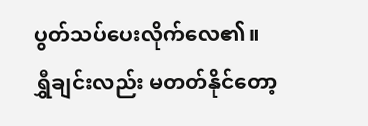ပွတ်သပ်ပေးလိုက်လေ၏။
ရွှီချင်းလည်း မတတ်နိုင်တော့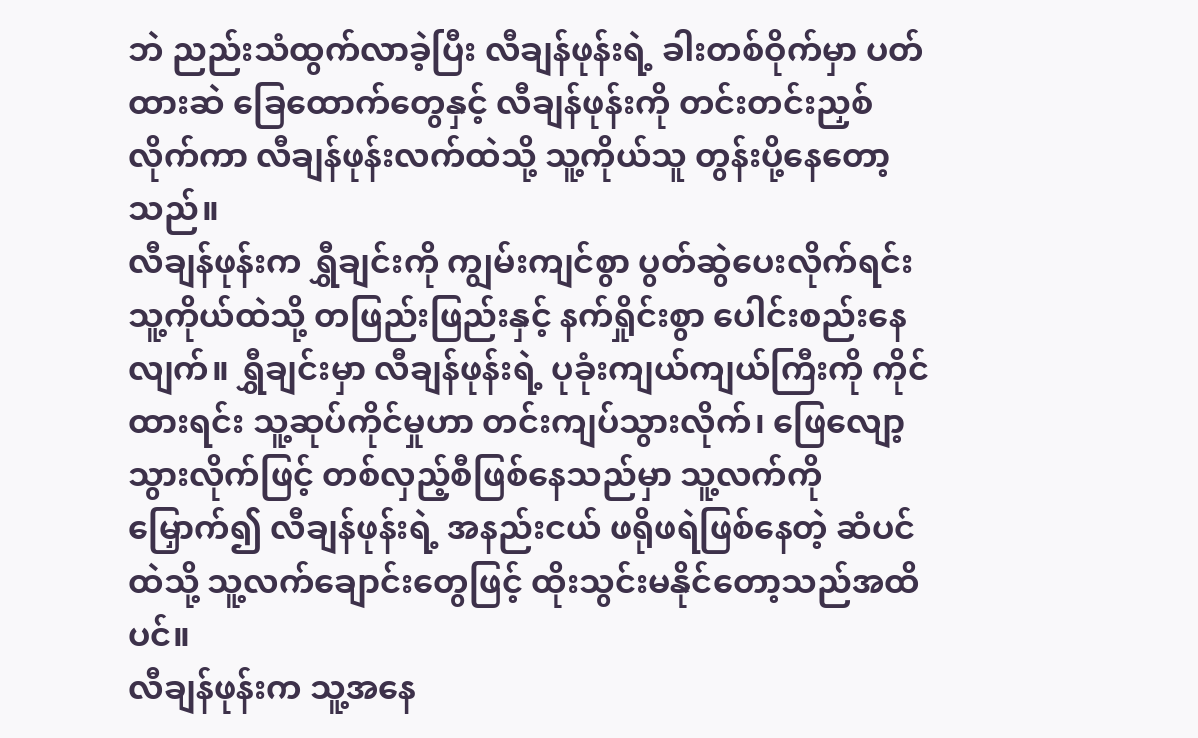ဘဲ ညည်းသံထွက်လာခဲ့ပြီး လီချန်ဖုန်းရဲ့ ခါးတစ်ဝိုက်မှာ ပတ်ထားဆဲ ခြေထောက်တွေနှင့် လီချန်ဖုန်းကို တင်းတင်းညှစ်လိုက်ကာ လီချန်ဖုန်းလက်ထဲသို့ သူ့ကိုယ်သူ တွန်းပို့နေတော့သည်။
လီချန်ဖုန်းက ရွှီချင်းကို ကျွမ်းကျင်စွာ ပွတ်ဆွဲပေးလိုက်ရင်း သူ့ကိုယ်ထဲသို့ တဖြည်းဖြည်းနှင့် နက်ရှိုင်းစွာ ပေါင်းစည်းနေလျက်။ ရွှီချင်းမှာ လီချန်ဖုန်းရဲ့ ပုခုံးကျယ်ကျယ်ကြီးကို ကိုင်ထားရင်း သူ့ဆုပ်ကိုင်မှုဟာ တင်းကျပ်သွားလိုက်၊ ဖြေလျော့သွားလိုက်ဖြင့် တစ်လှည့်စီဖြစ်နေသည်မှာ သူ့လက်ကိုမြှောက်၍ လီချန်ဖုန်းရဲ့ အနည်းငယ် ဖရိုဖရဲဖြစ်နေတဲ့ ဆံပင်ထဲသို့ သူ့လက်ချောင်းတွေဖြင့် ထိုးသွင်းမနိုင်တော့သည်အထိပင်။
လီချန်ဖုန်းက သူ့အနေ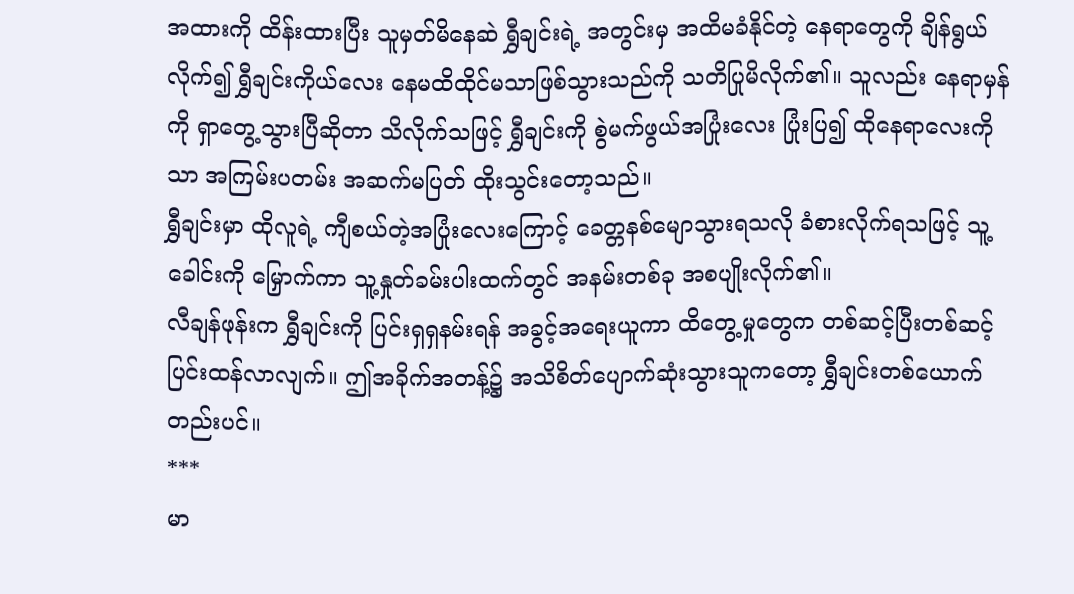အထားကို ထိန်းထားပြီး သူမှတ်မိနေဆဲ ရွှီချင်းရဲ့ အတွင်းမှ အထိမခံနိုင်တဲ့ နေရာတွေကို ချိန်ရွယ်လိုက်၍ ရွှီချင်းကိုယ်လေး နေမထိထိုင်မသာဖြစ်သွားသည်ကို သတိပြုမိလိုက်၏။ သူလည်း နေရာမှန်ကို ရှာတွေ့သွားပြီဆိုတာ သိလိုက်သဖြင့် ရွှီချင်းကို စွဲမက်ဖွယ်အပြုံးလေး ပြုံးပြ၍ ထိုနေရာလေးကိုသာ အကြမ်းပတမ်း အဆက်မပြတ် ထိုးသွင်းတော့သည်။
ရွှီချင်းမှာ ထိုလူရဲ့ ကျီစယ်တဲ့အပြုံးလေးကြောင့် ခေတ္တနစ်မျောသွားရသလို ခံစားလိုက်ရသဖြင့် သူ့ခေါင်းကို မြှောက်ကာ သူ့နှုတ်ခမ်းပါးထက်တွင် အနမ်းတစ်ခု အစပျိုးလိုက်၏။
လီချန်ဖုန်းက ရွှီချင်းကို ပြင်းရှရှနမ်းရန် အခွင့်အရေးယူကာ ထိတွေ့မှုတွေက တစ်ဆင့်ပြီးတစ်ဆင့် ပြင်းထန်လာလျက်။ ဤအခိုက်အတန့်၌ အသိစိတ်ပျောက်ဆုံးသွားသူကတော့ ရွှီချင်းတစ်ယောက်တည်းပင်။
***
မာ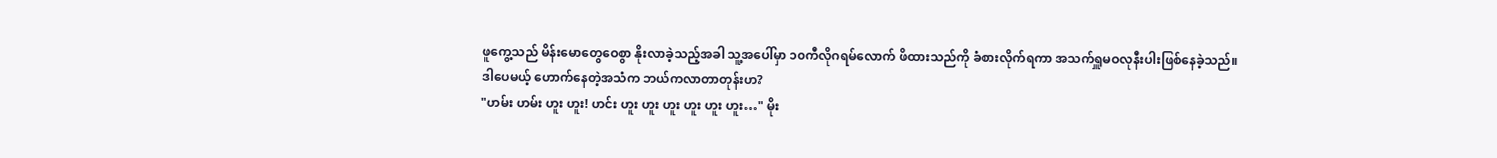ဖူကွေ့သည် မိန်းမောတွေဝေစွာ နိုးလာခဲ့သည့်အခါ သူ့အပေါ်မှာ ၁၀ကီလိုဂရမ်လောက် ဖိထားသည်ကို ခံစားလိုက်ရကာ အသက်ရှူမဝလုနီးပါးဖြစ်နေခဲ့သည်။
ဒါပေမယ့် ဟောက်နေတဲ့အသံက ဘယ်ကလာတာတုန်းဟ?
"ဟမ်း ဟမ်း ဟူး ဟူး! ဟင်း ဟူး ဟူး ဟူး ဟူး ဟူး ဟူး…" မိုး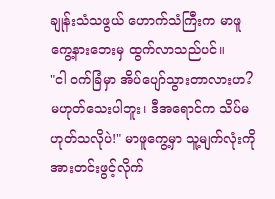ချုန်းသံသဖွယ် ဟောက်သံကြီးက မာဖူကွေ့နားဘေးမှ ထွက်လာသည်ပင်။
"ငါ ဝက်ခြံမှာ အိပ်ပျော်သွားတာလားဟ? မဟုတ်သေးပါဘူး၊ ဒီအရောင်က သိပ်မဟုတ်သလိုပဲ!" မာဖူကွေ့မှာ သူ့မျက်လုံးကို အားတင်းဖွင့်လိုက်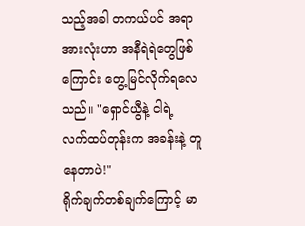သည့်အခါ တကယ်ပင် အရာအားလုံးဟာ အနီရဲရဲတွေဖြစ်ကြောင်း တွေ့မြင်လိုက်ရလေသည်။ "ရှောင်ယွီနဲ့ ငါရဲ့ လက်ထပ်တုန်းက အခန်းနဲ့ တူနေတာပဲ!"
ရိုက်ချက်တစ်ချက်ကြောင့် မာ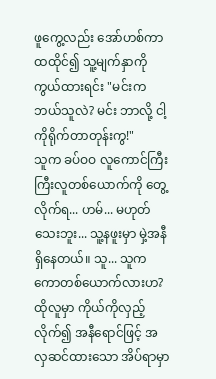ဖူကွေ့လည်း အော်ဟစ်ကာ ထထိုင်၍ သူ့မျက်နှာကိုကွယ်ထားရင်း "မင်းက ဘယ်သူလဲ? မင်း ဘာလို့ ငါ့ကိုရိုက်တာတုန်းကွ!"
သူက ခပ်ဝဝ လူကောင်ကြီးကြီးလူတစ်ယောက်ကို တွေ့လိုက်ရ... ဟမ်... မဟုတ်သေးဘူး... သူ့နဖူးမှာ မှဲ့အနီရှိနေတယ်။ သူ... သူက ကောတစ်ယောက်လားဟ?
ထိုလူမှာ ကိုယ်ကိုလှည့်လိုက်၍ အနီရောင်ဖြင့် အလှဆင်ထားသော အိပ်ရာမှာ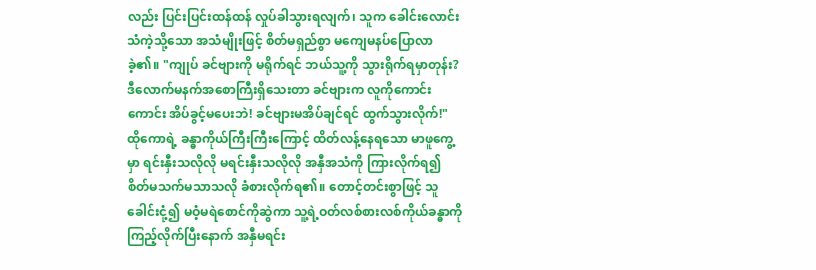လည်း ပြင်းပြင်းထန်ထန် လှုပ်ခါသွားရလျက်၊ သူက ခေါင်းလောင်းသံကဲ့သို့သော အသံမျိုးဖြင့် စိတ်မရှည်စွာ မကျေမနပ်ပြောလာခဲ့၏။ "ကျုပ် ခင်ဗျားကို မရိုက်ရင် ဘယ်သူ့ကို သွားရိုက်ရမှာတုန်း? ဒီလောက်မနက်အစောကြီးရှိသေးတာ ခင်ဗျားက လူကိုကောင်းကောင်း အိပ်ခွင့်မပေးဘဲ! ခင်ဗျားမအိပ်ချင်ရင် ထွက်သွားလိုက်!"
ထိုကောရဲ့ ခန္ဓာကိုယ်ကြီးကြီးကြောင့် ထိတ်လန့်နေရသော မာဖူကွေ့မှာ ရင်းနှီးသလိုလို မရင်းနှီးသလိုလို အနှီအသံကို ကြားလိုက်ရ၍ စိတ်မသက်မသာသလို ခံစားလိုက်ရ၏။ တောင့်တင်းစွာဖြင့် သူခေါင်းငုံ့၍ မဝံ့မရဲစောင်ကိုဆွဲကာ သူ့ရဲ့ဝတ်လစ်စားလစ်ကိုယ်ခန္ဓာကို ကြည့်လိုက်ပြီးနောက် အနှီမရင်း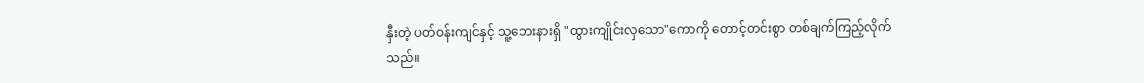နှီးတဲ့ ပတ်ဝန်းကျင်နှင့် သူ့ဘေးနားရှိ "ထွားကျိုင်းလှသော"ကောကို တောင့်တင်းစွာ တစ်ချက်ကြည့်လိုက်သည်။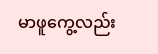မာဖူကွေ့လည်း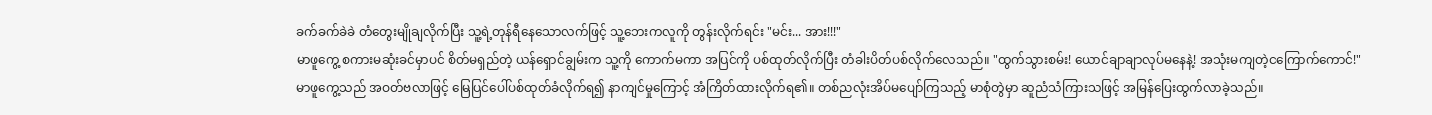ခက်ခက်ခဲခဲ တံတွေးမျိုချလိုက်ပြီး သူ့ရဲ့တုန်ရီနေသောလက်ဖြင့် သူ့ဘေးကလူကို တွန်းလိုက်ရင်း "မင်း... အား!!!"
မာဖူကွေ့ စကားမဆုံးခင်မှာပင် စိတ်မရှည်တဲ့ ယန်ရှောင်ချွမ်းက သူ့ကို ကောက်မကာ အပြင်ကို ပစ်ထုတ်လိုက်ပြီး တံခါးပိတ်ပစ်လိုက်လေသည်။ "ထွက်သွားစမ်း! ယောင်ချာချာလုပ်မနေနဲ့! အသုံးမကျတဲ့ငကြောက်ကောင်!"
မာဖူကွေ့သည် အဝတ်ဗလာဖြင့် မြေပြင်ပေါ်ပစ်ထုတ်ခံလိုက်ရ၍ နာကျင်မှုကြောင့် အံကြိတ်ထားလိုက်ရ၏။ တစ်ညလုံးအိပ်မပျော်ကြသည့် မာစုံတွဲမှာ ဆူညံသံကြားသဖြင့် အမြန်ပြေးထွက်လာခဲ့သည်။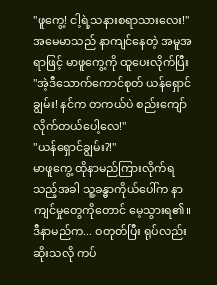"ဖူကွေ့! ငါ့ရဲ့သနားစရာသားလေး!" အမေမာသည် နာကျင်နေတဲ့ အမူအရာဖြင့် မာဖူကွေ့ကို ထူပေးလိုက်ပြီး "အဲ့ဒီသောက်ကောင်စုတ် ယန်ရှောင်ချွမ်း! နင်က တကယ်ပဲ စည်းကျော်လိုက်တယ်ပေါ့လေ!"
"ယန်ရှောင်ချွမ်း?!"
မာဖူကွေ့ ထိုနာမည်ကြားလိုက်ရသည့်အခါ သူ့ခန္ဓာကိုယ်ပေါ်က နာကျင်မှုတွေကိုတောင် မေ့သွားရ၏။ ဒီနာမည်က... ဝတုတ်ပြီး ရုပ်လည်းဆိုးသလို ကပ်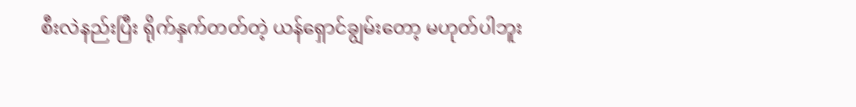စီးလဲနည်းပြီး ရိုက်နှက်တတ်တဲ့ ယန်ရှောင်ချွမ်းတော့ မဟုတ်ပါဘူး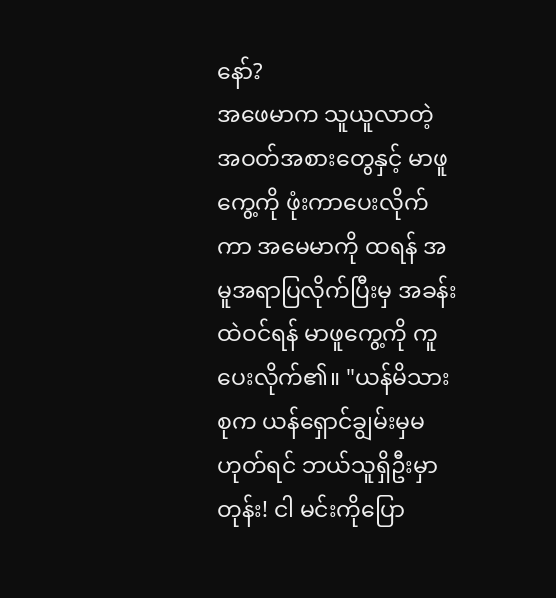နော်?
အဖေမာက သူယူလာတဲ့ အဝတ်အစားတွေနှင့် မာဖူကွေ့ကို ဖုံးကာပေးလိုက်ကာ အမေမာကို ထရန် အမူအရာပြလိုက်ပြီးမှ အခန်းထဲဝင်ရန် မာဖူကွေ့ကို ကူပေးလိုက်၏။ "ယန်မိသားစုက ယန်ရှောင်ချွမ်းမှမဟုတ်ရင် ဘယ်သူရှိဦးမှာတုန်း! ငါ မင်းကိုပြော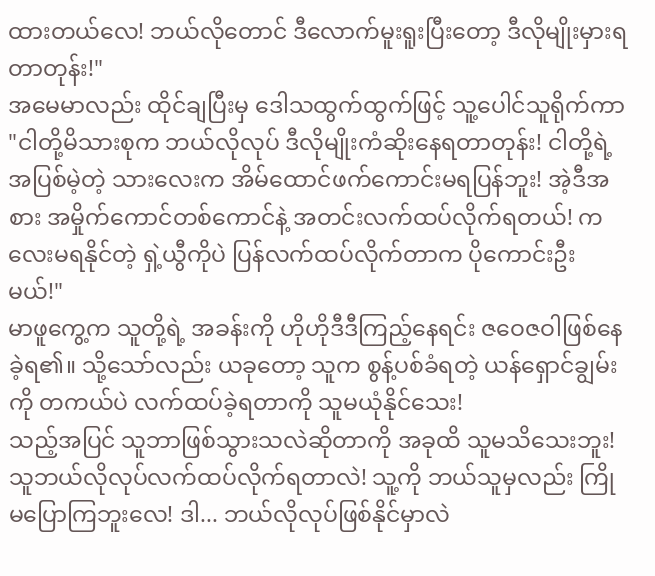ထားတယ်လေ! ဘယ်လိုတောင် ဒီလောက်မူးရူးပြီးတော့ ဒီလိုမျိုးမှားရတာတုန်း!"
အမေမာလည်း ထိုင်ချပြီးမှ ဒေါသထွက်ထွက်ဖြင့် သူ့ပေါင်သူရိုက်ကာ "ငါတို့မိသားစုက ဘယ်လိုလုပ် ဒီလိုမျိုးကံဆိုးနေရတာတုန်း! ငါတို့ရဲ့ အပြစ်မဲ့တဲ့ သားလေးက အိမ်ထောင်ဖက်ကောင်းမရပြန်ဘူး! အဲ့ဒီအစား အမှိုက်ကောင်တစ်ကောင်နဲ့ အတင်းလက်ထပ်လိုက်ရတယ်! ကလေးမရနိုင်တဲ့ ရှဲ့ယွီကိုပဲ ပြန်လက်ထပ်လိုက်တာက ပိုကောင်းဦးမယ်!"
မာဖူကွေ့က သူတို့ရဲ့ အခန်းကို ဟိုဟိုဒီဒီကြည့်နေရင်း ဇဝေဇဝါဖြစ်နေခဲ့ရ၏။ သို့သော်လည်း ယခုတော့ သူက စွန့်ပစ်ခံရတဲ့ ယန်ရှောင်ချွမ်းကို တကယ်ပဲ လက်ထပ်ခဲ့ရတာကို သူမယုံနိုင်သေး!
သည့်အပြင် သူဘာဖြစ်သွားသလဲဆိုတာကို အခုထိ သူမသိသေးဘူး! သူဘယ်လိုလုပ်လက်ထပ်လိုက်ရတာလဲ! သူ့ကို ဘယ်သူမှလည်း ကြိုမပြောကြဘူးလေ! ဒါ... ဘယ်လိုလုပ်ဖြစ်နိုင်မှာလဲ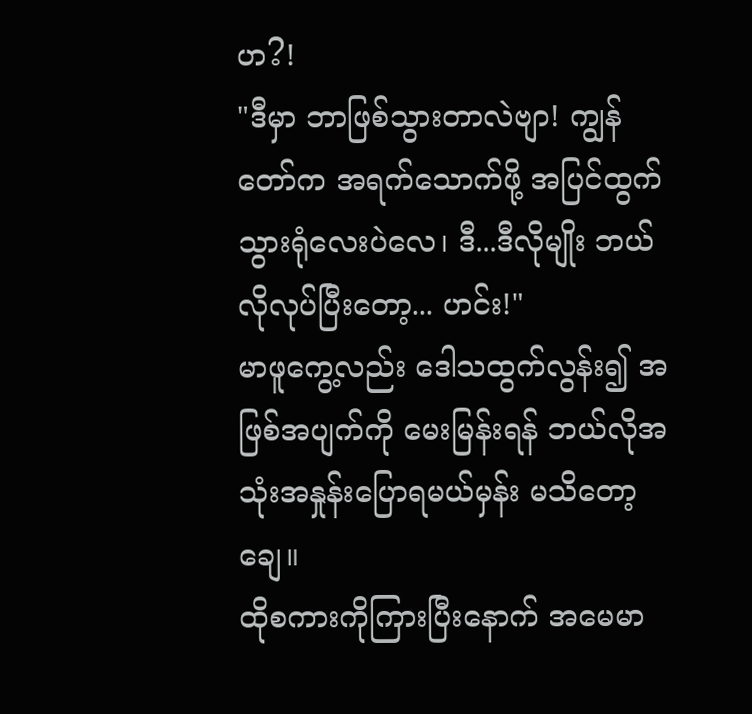ဟ?!
"ဒီမှာ ဘာဖြစ်သွားတာလဲဗျာ! ကျွန်တော်က အရက်သောက်ဖို့ အပြင်ထွက်သွားရုံလေးပဲလေ၊ ဒီ...ဒီလိုမျိုး ဘယ်လိုလုပ်ပြီးတော့... ဟင်း!"
မာဖူကွေ့လည်း ဒေါသထွက်လွန်း၍ အဖြစ်အပျက်ကို မေးမြန်းရန် ဘယ်လိုအသုံးအနှုန်းပြောရမယ်မှန်း မသိတော့ချေ။
ထိုစကားကိုကြားပြီးနောက် အမေမာ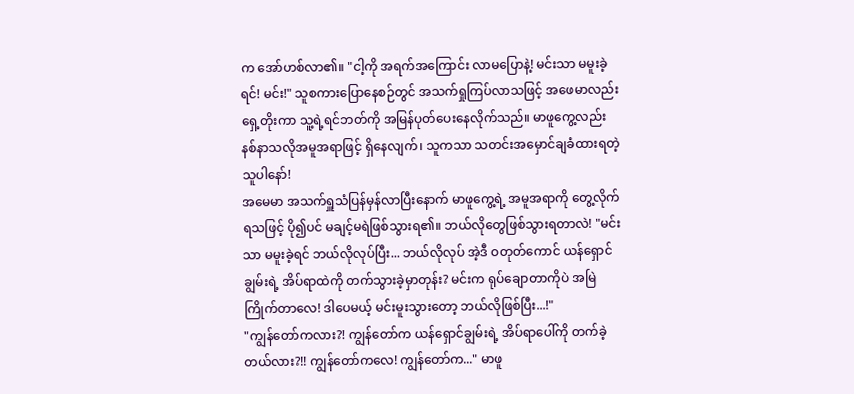က အော်ဟစ်လာ၏။ "ငါ့ကို အရက်အကြောင်း လာမပြောနဲ့! မင်းသာ မမူးခဲ့ရင်! မင်း!" သူစကားပြောနေစဉ်တွင် အသက်ရှုကြပ်လာသဖြင့် အဖေမာလည်း ရှေ့တိုးကာ သူ့ရဲ့ရင်ဘတ်ကို အမြန်ပုတ်ပေးနေလိုက်သည်။ မာဖူကွေ့လည်း နစ်နာသလိုအမူအရာဖြင့် ရှိနေလျက်၊ သူကသာ သတင်းအမှောင်ချခံထားရတဲ့သူပါနော်!
အမေမာ အသက်ရှူသံပြန်မှန်လာပြီးနောက် မာဖူကွေ့ရဲ့ အမူအရာကို တွေ့လိုက်ရသဖြင့် ပို၍ပင် မချင့်မရဲဖြစ်သွားရ၏။ ဘယ်လိုတွေဖြစ်သွားရတာလဲ! "မင်းသာ မမူးခဲ့ရင် ဘယ်လိုလုပ်ပြီး... ဘယ်လိုလုပ် အဲ့ဒီ ဝတုတ်ကောင် ယန်ရှောင်ချွမ်းရဲ့ အိပ်ရာထဲကို တက်သွားခဲ့မှာတုန်း? မင်းက ရုပ်ချောတာကိုပဲ အမြဲကြိုက်တာလေ! ဒါပေမယ့် မင်းမူးသွားတော့ ဘယ်လိုဖြစ်ပြီး...!"
"ကျွန်တော်ကလား?! ကျွန်တော်က ယန်ရှောင်ချွမ်းရဲ့ အိပ်ရာပေါ်ကို တက်ခဲ့တယ်လား?!! ကျွန်တော်ကလေ! ကျွန်တော်က..." မာဖူ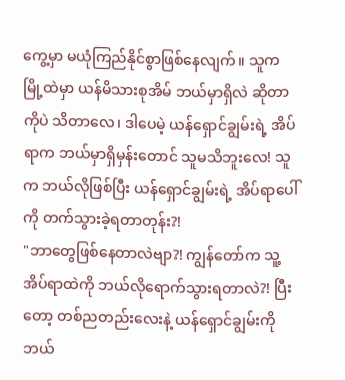ကွေ့မှာ မယုံကြည်နိုင်စွာဖြစ်နေလျက်။ သူက မြို့ထဲမှာ ယန်မိသားစုအိမ် ဘယ်မှာရှိလဲ ဆိုတာကိုပဲ သိတာလေ၊ ဒါပေမဲ့ ယန်ရှောင်ချွမ်းရဲ့ အိပ်ရာက ဘယ်မှာရှိမှန်းတောင် သူမသိဘူးလေ! သူက ဘယ်လိုဖြစ်ပြီး ယန်ရှောင်ချွမ်းရဲ့ အိပ်ရာပေါ်ကို တက်သွားခဲ့ရတာတုန်း?!
"ဘာတွေဖြစ်နေတာလဲဗျာ?! ကျွန်တော်က သူ့အိပ်ရာထဲကို ဘယ်လိုရောက်သွားရတာလဲ?! ပြီးတော့ တစ်ညတည်းလေးနဲ့ ယန်ရှောင်ချွမ်းကို ဘယ်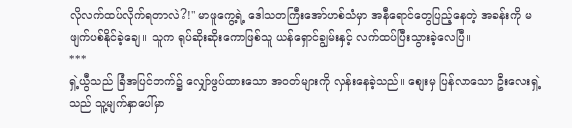လိုလက်ထပ်လိုက်ရတာလဲ?!" မာဖူကွေ့ရဲ့ ဒေါသတကြီးအော်ဟစ်သံမှာ အနီရောင်တွေပြည့်နေတဲ့ အခန်းကို မဖျက်ပစ်နိုင်ခဲ့ချေ။ သူက ရုပ်ဆိုးဆိုးကောဖြစ်သူ ယန်ရှောင်ချွမ်းနှင့် လက်ထပ်ပြီးသွားခဲ့လေပြီ။
***
ရှဲ့ယွီသည် ခြံအပြင်ဘက်၌ လျှော်ဖွပ်ထားသော အဝတ်များကို လှန်းနေခဲ့သည်။ စျေးမှ ပြန်လာသော ဦးလေးရှဲ့သည် သူ့မျက်နှာပေါ်မှာ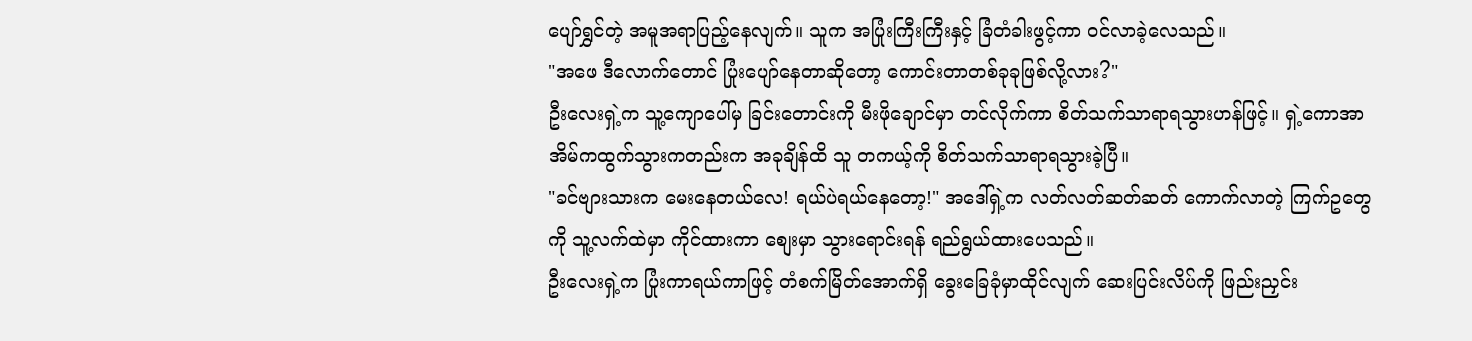ပျော်ရွှင်တဲ့ အမူအရာပြည့်နေလျက်။ သူက အပြုံးကြီးကြီးနှင့် ခြံတံခါးဖွင့်ကာ ဝင်လာခဲ့လေသည်။
"အဖေ ဒီလောက်တောင် ပြုံးပျော်နေတာဆိုတော့ ကောင်းတာတစ်ခုခုဖြစ်လို့လား?"
ဦးလေးရှဲ့က သူ့ကျောပေါ်မှ ခြင်းတောင်းကို မီးဖိုချောင်မှာ တင်လိုက်ကာ စိတ်သက်သာရာရသွားဟန်ဖြင့်။ ရှဲ့ကောအာ အိမ်ကထွက်သွားကတည်းက အခုချိန်ထိ သူ တကယ့်ကို စိတ်သက်သာရာရသွားခဲ့ပြီ။
"ခင်ဗျားသားက မေးနေတယ်လေ! ရယ်ပဲရယ်နေတော့!" အဒေါ်ရှဲ့က လတ်လတ်ဆတ်ဆတ် ကောက်လာတဲ့ ကြက်ဥတွေကို သူ့လက်ထဲမှာ ကိုင်ထားကာ စျေးမှာ သွားရောင်းရန် ရည်ရွယ်ထားပေသည်။
ဦးလေးရှဲ့က ပြုံးကာရယ်ကာဖြင့် တံစက်မြိတ်အောက်ရှိ ခွေးခြေခုံမှာထိုင်လျက် ဆေးပြင်းလိပ်ကို ဖြည်းညှင်း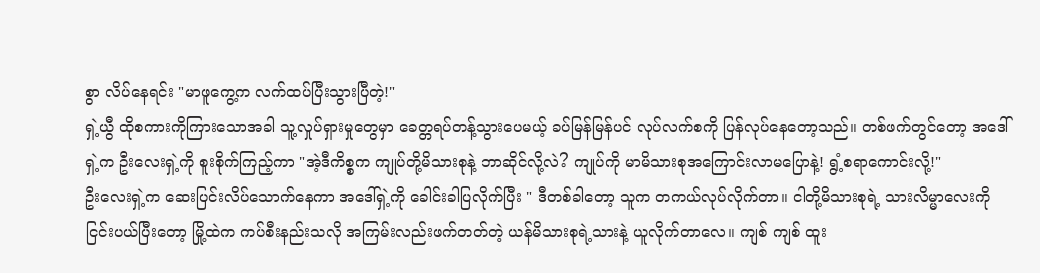စွာ လိပ်နေရင်း "မာဖူကွေ့က လက်ထပ်ပြီးသွားပြီတဲ့!"
ရှဲ့ယွီ ထိုစကားကိုကြားသောအခါ သူ့လှုပ်ရှားမှုတွေမှာ ခေတ္တရပ်တန့်သွားပေမယ့် ခပ်မြန်မြန်ပင် လုပ်လက်စကို ပြန်လုပ်နေတော့သည်။ တစ်ဖက်တွင်တော့ အဒေါ်ရှဲ့က ဦးလေးရှဲ့ကို စူးစိုက်ကြည့်ကာ "အဲ့ဒီကိစ္စက ကျုပ်တို့မိသားစုနဲ့ ဘာဆိုင်လို့လဲ? ကျုပ်ကို မာမိသားစုအကြောင်းလာမပြောနဲ့! ရွံ့စရာကောင်းလို့!"
ဦးလေးရှဲ့က ဆေးပြင်းလိပ်သောက်နေကာ အဒေါ်ရှဲ့ကို ခေါင်းခါပြလိုက်ပြီး " ဒီတစ်ခါတော့ သူက တကယ်လုပ်လိုက်တာ။ ငါတို့မိသားစုရဲ့ သားလိမ္မာလေးကို ငြင်းပယ်ပြီးတော့ မြို့ထဲက ကပ်စီးနည်းသလို အကြမ်းလည်းဖက်တတ်တဲ့ ယန်မိသားစုရဲ့သားနဲ့ ယူလိုက်တာလေ။ ကျစ် ကျစ် ထူး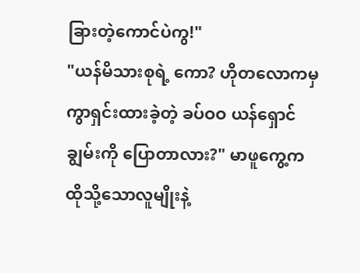ခြားတဲ့ကောင်ပဲကွ!"
"ယန်မိသားစုရဲ့ ကော? ဟိုတလောကမှ ကွာရှင်းထားခဲ့တဲ့ ခပ်ဝဝ ယန်ရှောင်ချွမ်းကို ပြောတာလား?" မာဖူကွေ့က ထိုသို့သောလူမျိုးနဲ့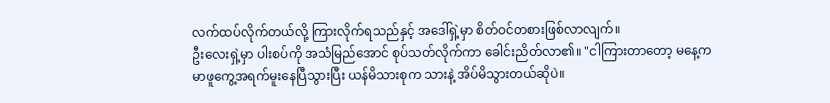လက်ထပ်လိုက်တယ်လို့ ကြားလိုက်ရသည်နှင့် အဒေါ်ရှဲ့မှာ စိတ်ဝင်တစားဖြစ်လာလျက်။
ဦးလေးရှဲ့မှာ ပါးစပ်ကို အသံမြည်အောင် စုပ်သတ်လိုက်ကာ ခေါင်းညိတ်လာ၏။ "ငါကြားတာတော့ မနေ့က မာဖူကွေ့အရက်မူးနေပြီသွားပြီး ယန်မိသားစုက သားနဲ့ အိပ်မိသွားတယ်ဆိုပဲ။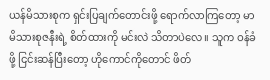ယန်မိသားစုက ရှင်းပြချက်တောင်းဖို့ ရောက်လာကြတော့ မာမိသားစုဇနီးရဲ့ စိတ်ထားကို မင်းလဲ သိတာပဲလေ။ သူက ဝန်ခံဖို့ ငြင်းဆန်ပြီးတော့ ဟိုကောင်ကိုတောင် ဖိတ်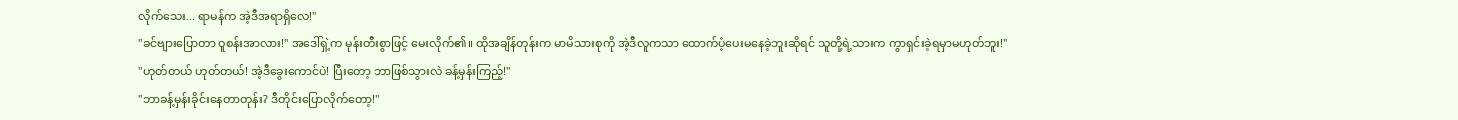လိုက်သေး... ရာမန်က အဲ့ဒီအရာရှိလေ!"
"ခင်ဗျားပြောတာ ဝူစန်းအာလား!" အဒေါ်ရှဲ့က မုန်းတီးစွာဖြင့် မေးလိုက်၏။ ထိုအချိန်တုန်းက မာမိသားစုကို အဲ့ဒီလူကသာ ထောက်ပံ့ပေးမနေခဲ့ဘူးဆိုရင် သူတို့ရဲ့သားက ကွာရှင်းခဲ့ရမှာမဟုတ်ဘူး!"
"ဟုတ်တယ် ဟုတ်တယ်! အဲ့ဒီခွေးကောင်ပဲ! ပြီးတော့ ဘာဖြစ်သွားလဲ ခန့်မှန်းကြည့်!"
"ဘာခန့်မှန်းခိုင်းနေတာတုန်း? ဒီတိုင်းပြောလိုက်တော့!"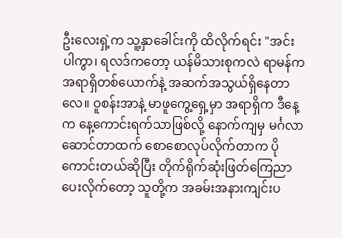ဦးလေးရှဲ့က သူ့နှာခေါင်းကို ထိလိုက်ရင်း "အင်းပါကွာ၊ ရလဒ်ကတော့ ယန်မိသားစုကလဲ ရာမန်က အရာရှိတစ်ယောက်နဲ့ အဆက်အသွယ်ရှိနေတာလေ။ ဝူစန်းအာနဲ့ မာဖူကွေ့ရှေ့မှာ အရာရှိက ဒီနေ့က နေ့ကောင်းရက်သာဖြစ်လို့ နောက်ကျမှ မင်္ဂလာဆောင်တာထက် စောစောလုပ်လိုက်တာက ပိုကောင်းတယ်ဆိုပြီး တိုက်ရိုက်ဆုံးဖြတ်ကြေညာပေးလိုက်တော့ သူတို့က အခမ်းအနားကျင်းပ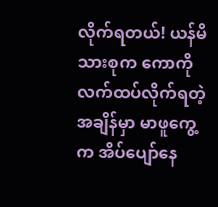လိုက်ရတယ်! ယန်မိသားစုက ကောကို လက်ထပ်လိုက်ရတဲ့အချိန်မှာ မာဖူကွေ့က အိပ်ပျော်နေ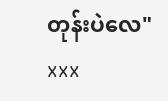တုန်းပဲလေ"
xxx